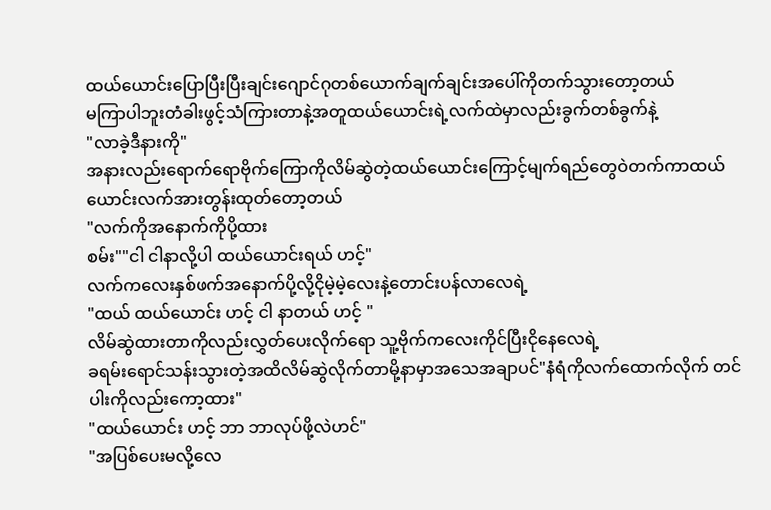ထယ်ယောင်းပြောပြီးပြီးချင်းဂျောင်ဂုတစ်ယောက်ချက်ချင်းအပေါ်ကိုတက်သွားတော့တယ်
မကြာပါဘူးတံခါးဖွင့်သံကြားတာနဲ့အတူထယ်ယောင်းရဲ့လက်ထဲမှာလည်းခွက်တစ်ခွက်နဲ့
"လာခဲ့ဒီနားကို"
အနားလည်းရောက်ရောဗိုက်ကြောကိုလိမ်ဆွဲတဲ့ထယ်ယောင်းကြောင့်မျက်ရည်တွေဝဲတက်ကာထယ်ယောင်းလက်အားတွန်းထုတ်တော့တယ်
"လက်ကိုအနောက်ကိုပို့ထား
စမ်း""ငါ ငါနာလို့ပါ ထယ်ယောင်းရယ် ဟင့်"
လက်ကလေးနှစ်ဖက်အနောက်ပို့လို့ငိုမဲ့မဲ့လေးနဲ့တောင်းပန်လာလေရဲ့
"ထယ် ထယ်ယောင်း ဟင့် ငါ နာတယ် ဟင့် "
လိမ်ဆွဲထားတာကိုလည်းလွှတ်ပေးလိုက်ရော သူ့ဗိုက်ကလေးကိုင်ပြီးငိုနေလေရဲ့
ခရမ်းရောင်သန်းသွားတဲ့အထိလိမ်ဆွဲလိုက်တာမို့နာမှာအသေအချာပင်"နံရံကိုလက်ထောက်လိုက် တင်ပါးကိုလည်းကော့ထား"
"ထယ်ယောင်း ဟင့် ဘာ ဘာလုပ်ဖို့လဲဟင်"
"အပြစ်ပေးမလို့လေ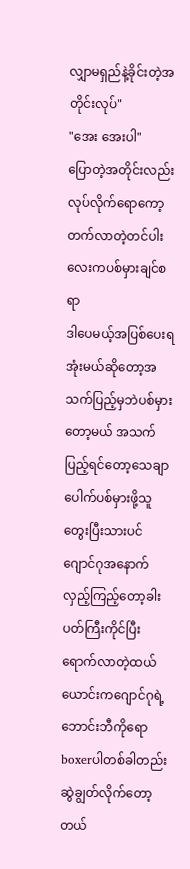လျှာမရှည်နဲ့ခိုင်းတဲ့အတိုင်းလုပ်"
"အေး အေးပါ"
ပြောတဲ့အတိုင်းလည်းလုပ်လိုက်ရောကော့တက်လာတဲ့တင်ပါးလေးကပစ်မှားချင်စရာ
ဒါပေမယ့်အပြစ်ပေးရအုံးမယ်ဆိုတော့အသက်ပြည့်မှဘဲပစ်မှားတော့မယ် အသက်ပြည့်ရင်တော့သေချာပေါက်ပစ်မှားဖို့သူတွေးပြီးသားပင်
ဂျောင်ဂုအနောက်လှည့်ကြည့်တော့ခါးပတ်ကြီးကိုင်ပြီးရောက်လာတဲ့ထယ်ယောင်းကဂျောင်ဂုရဲ့ဘောင်းဘီကိုရောboxerပါတစ်ခါတည်းဆွဲချွတ်လိုက်တော့တယ်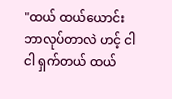"ထယ် ထယ်ယောင်း ဘာလုပ်တာလဲ ဟင့် ငါ ငါ ရှက်တယ် ထယ်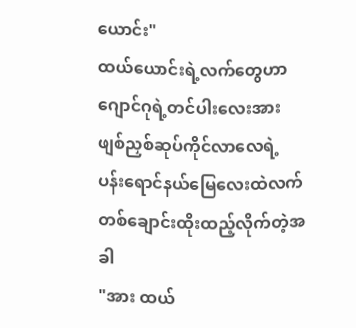ယောင်း"
ထယ်ယောင်းရဲ့လက်တွေဟာဂျောင်ဂုရဲ့တင်ပါးလေးအားဖျစ်ညှစ်ဆုပ်ကိုင်လာလေရဲ့ ပန်းရောင်နယ်မြေလေးထဲလက်တစ်ချောင်းထိုးထည့်လိုက်တဲ့အခါ
"အား ထယ်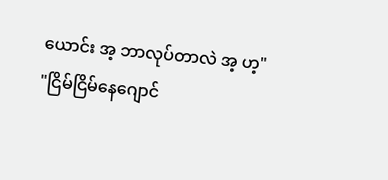ယောင်း အ့ ဘာလုပ်တာလဲ အ့ ဟ့"
"ငြိမ်ငြိမ်နေဂျောင်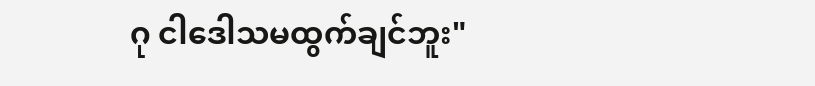ဂု ငါဒေါသမထွက်ချင်ဘူး"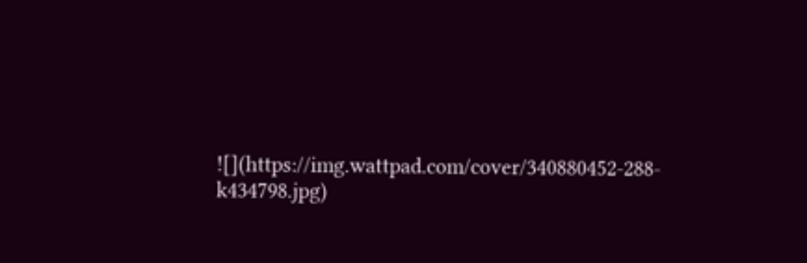![](https://img.wattpad.com/cover/340880452-288-k434798.jpg)